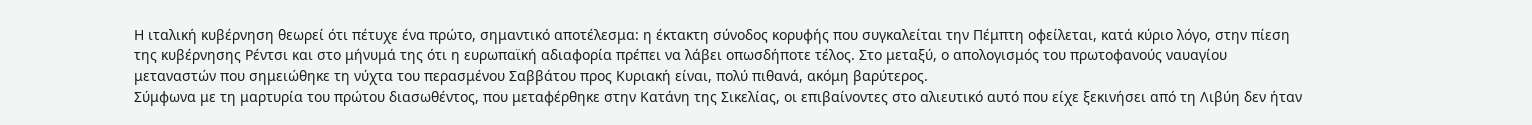Η ιταλική κυβέρνηση θεωρεί ότι πέτυχε ένα πρώτο, σημαντικό αποτέλεσμα: η έκτακτη σύνοδος κορυφής που συγκαλείται την Πέμπτη οφείλεται, κατά κύριο λόγο, στην πίεση της κυβέρνησης Ρέντσι και στο μήνυμά της ότι η ευρωπαϊκή αδιαφορία πρέπει να λάβει οπωσδήποτε τέλος. Στο μεταξύ, ο απολογισμός του πρωτοφανούς ναυαγίου μεταναστών που σημειώθηκε τη νύχτα του περασμένου Σαββάτου προς Κυριακή είναι, πολύ πιθανά, ακόμη βαρύτερος.
Σύμφωνα με τη μαρτυρία του πρώτου διασωθέντος, που μεταφέρθηκε στην Κατάνη της Σικελίας, οι επιβαίνοντες στο αλιευτικό αυτό που είχε ξεκινήσει από τη Λιβύη δεν ήταν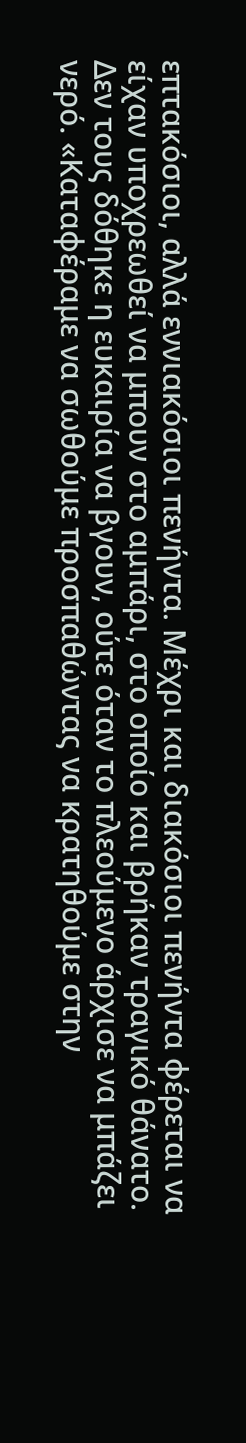επτακόσιοι, αλλά εννιακόσιοι πενήντα. Μέχρι και διακόσιοι πενήντα φέρεται να είχαν υποχρεωθεί να μπουν στο αμπάρι, στο οποίο και βρήκαν τραγικό θάνατο. Δεν τους δόθηκε η ευκαιρία να βγουν, ούτε όταν το πλεούμενο άρχισε να μπάζει νερό. «Καταφέραμε να σωθούμε προσπαθώντας να κρατηθούμε στην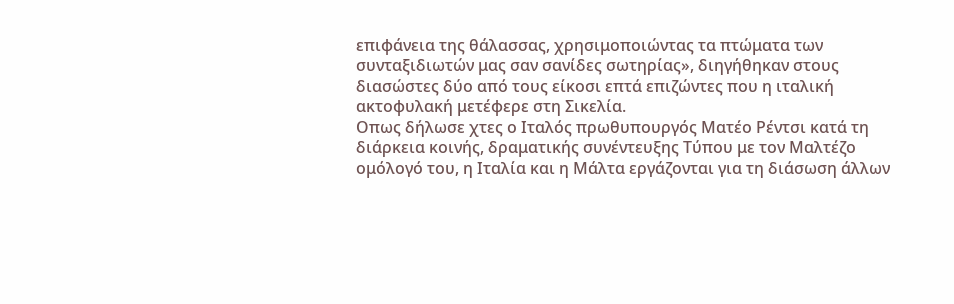επιφάνεια της θάλασσας, χρησιμοποιώντας τα πτώματα των συνταξιδιωτών μας σαν σανίδες σωτηρίας», διηγήθηκαν στους διασώστες δύο από τους είκοσι επτά επιζώντες που η ιταλική ακτοφυλακή μετέφερε στη Σικελία.
Οπως δήλωσε χτες ο Ιταλός πρωθυπουργός Ματέο Ρέντσι κατά τη διάρκεια κοινής, δραματικής συνέντευξης Τύπου με τον Μαλτέζο ομόλογό του, η Ιταλία και η Μάλτα εργάζονται για τη διάσωση άλλων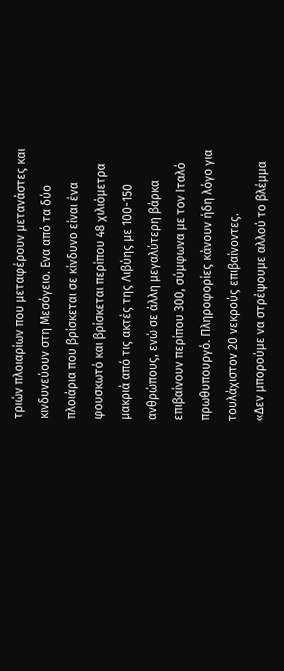τριών πλοιαρίων που μεταφέρουν μετανάστες και κινδυνεύουν στη Μεσόγειο. Ενα από τα δύο πλοιάρια που βρίσκεται σε κίνδυνο είναι ένα φουσκωτό και βρίσκεται περίπου 48 χιλιόμετρα μακριά από τις ακτές της Λιβύης με 100-150 ανθρώπους, ενώ σε άλλη μεγαλύτερη βάρκα επιβαίνουν περίπου 300, σύμφωνα με τον Ιταλό πρωθυπουργό. Πληροφορίες κάνουν ήδη λόγο για τουλάχιστον 20 νεκρούς επιβαίνοντες.
«Δεν μπορούμε να στρέψουμε αλλού το βλέμμα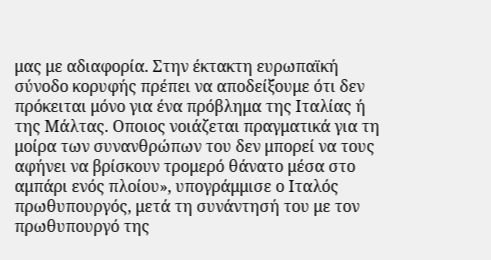μας με αδιαφορία. Στην έκτακτη ευρωπαϊκή σύνοδο κορυφής πρέπει να αποδείξουμε ότι δεν πρόκειται μόνο για ένα πρόβλημα της Ιταλίας ή της Μάλτας. Οποιος νοιάζεται πραγματικά για τη μοίρα των συνανθρώπων του δεν μπορεί να τους αφήνει να βρίσκουν τρομερό θάνατο μέσα στο αμπάρι ενός πλοίου», υπογράμμισε ο Ιταλός πρωθυπουργός, μετά τη συνάντησή του με τον πρωθυπουργό της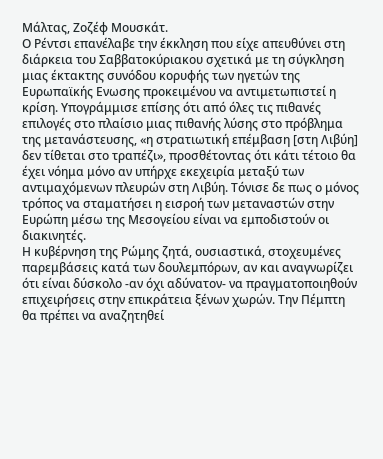Μάλτας, Ζοζέφ Μουσκάτ.
Ο Ρέντσι επανέλαβε την έκκληση που είχε απευθύνει στη διάρκεια του Σαββατοκύριακου σχετικά με τη σύγκληση μιας έκτακτης συνόδου κορυφής των ηγετών της Ευρωπαϊκής Ενωσης προκειμένου να αντιμετωπιστεί η κρίση. Υπογράμμισε επίσης ότι από όλες τις πιθανές επιλογές στο πλαίσιο μιας πιθανής λύσης στο πρόβλημα της μετανάστευσης, «η στρατιωτική επέμβαση [στη Λιβύη] δεν τίθεται στο τραπέζι», προσθέτοντας ότι κάτι τέτοιο θα έχει νόημα μόνο αν υπήρχε εκεχειρία μεταξύ των αντιμαχόμενων πλευρών στη Λιβύη. Τόνισε δε πως ο μόνος τρόπος να σταματήσει η εισροή των μεταναστών στην Ευρώπη μέσω της Μεσογείου είναι να εμποδιστούν οι διακινητές.
Η κυβέρνηση της Ρώμης ζητά, ουσιαστικά, στοχευμένες παρεμβάσεις κατά των δουλεμπόρων, αν και αναγνωρίζει ότι είναι δύσκολο -αν όχι αδύνατον- να πραγματοποιηθούν επιχειρήσεις στην επικράτεια ξένων χωρών. Την Πέμπτη θα πρέπει να αναζητηθεί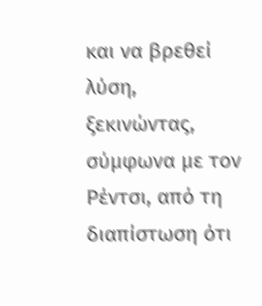και να βρεθεί λύση, ξεκινώντας, σύμφωνα με τον Ρέντσι, από τη διαπίστωση ότι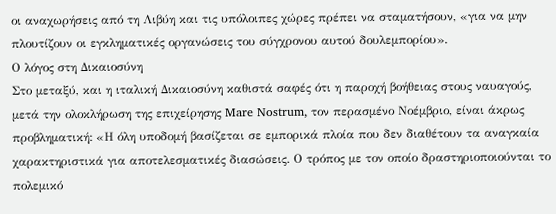οι αναχωρήσεις από τη Λιβύη και τις υπόλοιπες χώρες πρέπει να σταματήσουν, «για να μην πλουτίζουν οι εγκληματικές οργανώσεις του σύγχρονου αυτού δουλεμπορίου».
Ο λόγος στη Δικαιοσύνη
Στο μεταξύ, και η ιταλική Δικαιοσύνη καθιστά σαφές ότι η παροχή βοήθειας στους ναυαγούς, μετά την ολοκλήρωση της επιχείρησης Mare Nostrum, τον περασμένο Νοέμβριο, είναι άκρως προβληματική: «Η όλη υποδομή βασίζεται σε εμπορικά πλοία που δεν διαθέτουν τα αναγκαία χαρακτηριστικά για αποτελεσματικές διασώσεις. Ο τρόπος με τον οποίο δραστηριοποιούνται το πολεμικό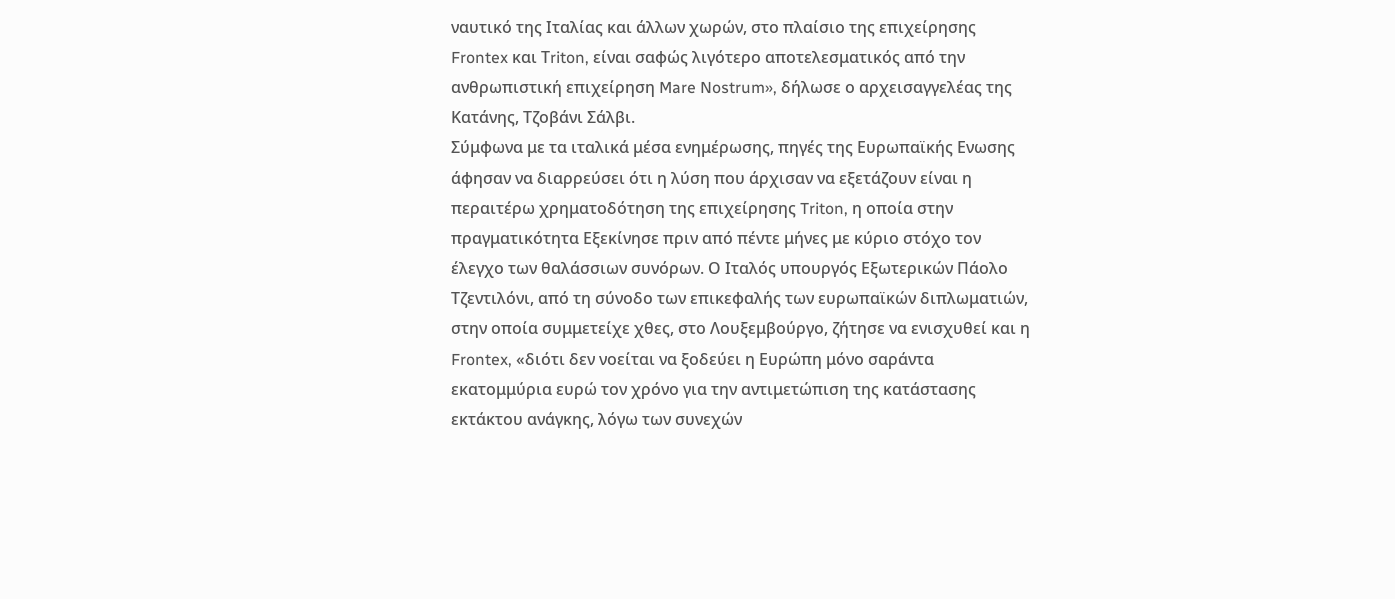ναυτικό της Ιταλίας και άλλων χωρών, στο πλαίσιο της επιχείρησης Frontex και Τriton, είναι σαφώς λιγότερο αποτελεσματικός από την ανθρωπιστική επιχείρηση Mare Nostrum», δήλωσε ο αρχεισαγγελέας της Κατάνης, Τζοβάνι Σάλβι.
Σύμφωνα με τα ιταλικά μέσα ενημέρωσης, πηγές της Ευρωπαϊκής Ενωσης άφησαν να διαρρεύσει ότι η λύση που άρχισαν να εξετάζουν είναι η περαιτέρω χρηματοδότηση της επιχείρησης Triton, η οποία στην πραγματικότητα Eξεκίνησε πριν από πέντε μήνες με κύριο στόχο τον έλεγχο των θαλάσσιων συνόρων. Ο Ιταλός υπουργός Εξωτερικών Πάολο Τζεντιλόνι, από τη σύνοδο των επικεφαλής των ευρωπαϊκών διπλωματιών, στην οποία συμμετείχε χθες, στο Λουξεμβούργο, ζήτησε να ενισχυθεί και η Frontex, «διότι δεν νοείται να ξοδεύει η Ευρώπη μόνο σαράντα εκατομμύρια ευρώ τον χρόνο για την αντιμετώπιση της κατάστασης εκτάκτου ανάγκης, λόγω των συνεχών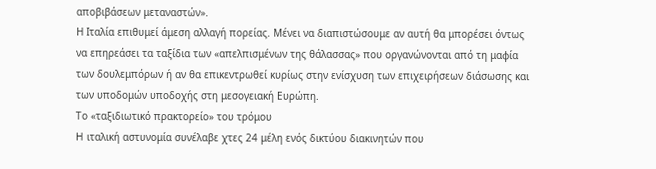αποβιβάσεων μεταναστών».
Η Ιταλία επιθυμεί άμεση αλλαγή πορείας. Μένει να διαπιστώσουμε αν αυτή θα μπορέσει όντως να επηρεάσει τα ταξίδια των «απελπισμένων της θάλασσας» που οργανώνονται από τη μαφία των δουλεμπόρων ή αν θα επικεντρωθεί κυρίως στην ενίσχυση των επιχειρήσεων διάσωσης και των υποδομών υποδοχής στη μεσογειακή Ευρώπη.
Το «ταξιδιωτικό πρακτορείο» του τρόμου
H ιταλική αστυνομία συνέλαβε χτες 24 μέλη ενός δικτύου διακινητών που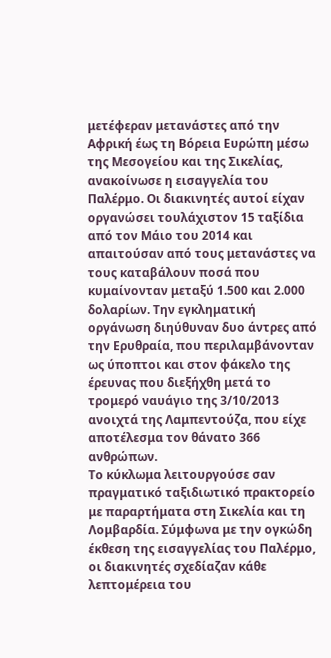μετέφεραν μετανάστες από την Αφρική έως τη Βόρεια Ευρώπη μέσω της Μεσογείου και της Σικελίας, ανακοίνωσε η εισαγγελία του Παλέρμο. Οι διακινητές αυτοί είχαν οργανώσει τουλάχιστον 15 ταξίδια από τον Μάιο του 2014 και απαιτούσαν από τους μετανάστες να τους καταβάλουν ποσά που κυμαίνονταν μεταξύ 1.500 και 2.000 δολαρίων. Την εγκληματική οργάνωση διηύθυναν δυο άντρες από την Ερυθραία, που περιλαμβάνονταν ως ύποπτοι και στον φάκελο της έρευνας που διεξήχθη μετά το τρομερό ναυάγιο της 3/10/2013 ανοιχτά της Λαμπεντούζα, που είχε αποτέλεσμα τον θάνατο 366 ανθρώπων.
Το κύκλωμα λειτουργούσε σαν πραγματικό ταξιδιωτικό πρακτορείο με παραρτήματα στη Σικελία και τη Λομβαρδία. Σύμφωνα με την ογκώδη έκθεση της εισαγγελίας του Παλέρμο, οι διακινητές σχεδίαζαν κάθε λεπτομέρεια του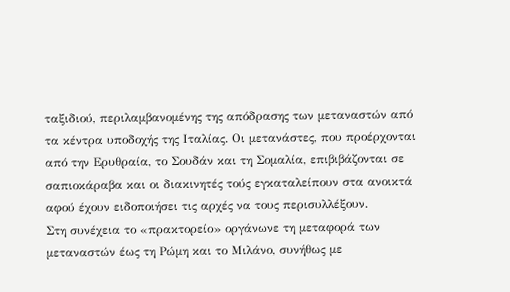ταξιδιού, περιλαμβανομένης της απόδρασης των μεταναστών από τα κέντρα υποδοχής της Ιταλίας. Οι μετανάστες, που προέρχονται από την Ερυθραία, το Σουδάν και τη Σομαλία, επιβιβάζονται σε σαπιοκάραβα και οι διακινητές τούς εγκαταλείπουν στα ανοικτά αφού έχουν ειδοποιήσει τις αρχές να τους περισυλλέξουν.
Στη συνέχεια το «πρακτορείο» οργάνωνε τη μεταφορά των μεταναστών έως τη Ρώμη και το Μιλάνο, συνήθως με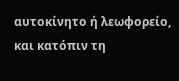αυτοκίνητο ή λεωφορείο, και κατόπιν τη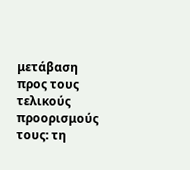μετάβαση προς τους τελικούς προορισμούς τους: τη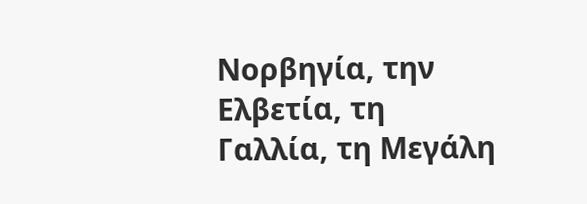Νορβηγία, την Ελβετία, τη Γαλλία, τη Μεγάλη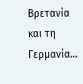Βρετανία και τη Γερμανία…